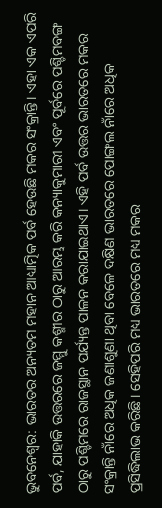ଭୁବନେଶ୍ୱର: ଭାରତର ଅନ୍ୟତମ ମହାନ ଆଧ୍ୟାତ୍ମିକ ପର୍ବ ହେଉଛି ମକର ସଂକ୍ରାନ୍ତି। ଏହା ଏକ ଏପରି ପର୍ବ, ଯାହାକି ଉତ୍ତରରେ ଜମ୍ମୁ କଶ୍ମୀର ଠାରୁ ଆରମ୍ଭ କରି କନ୍ୟାକୁମାରୀ ଏବଂ ପୂର୍ବରେ ପଶ୍ଚିମବଙ୍ଗ ଠାରୁ ପଶ୍ଚିମରେ ରାଜସ୍ଥାନ ପର୍ଯ୍ୟନ୍ତ ପାଳନ କରାଯାଇଥାଏ। ଏହି ପର୍ବ ଉତ୍ତର ଭାରତରେ ମକର ସଂକ୍ରାନ୍ତି ନାଁରେ ଅଧିକ ଜଣାଶୁଣା ଥିବା ବେଳେ ଦକ୍ଷିଣ ଭାରତରେ ପୋଙ୍ଗଲ ନାଁରେ ଅଧିକ ପ୍ରସିଦ୍ଧିଲାଭ କରିଛି। ସେହିପରି ମଧ୍ୟ ଭାରତରେ ମଧ୍ୟ ମକର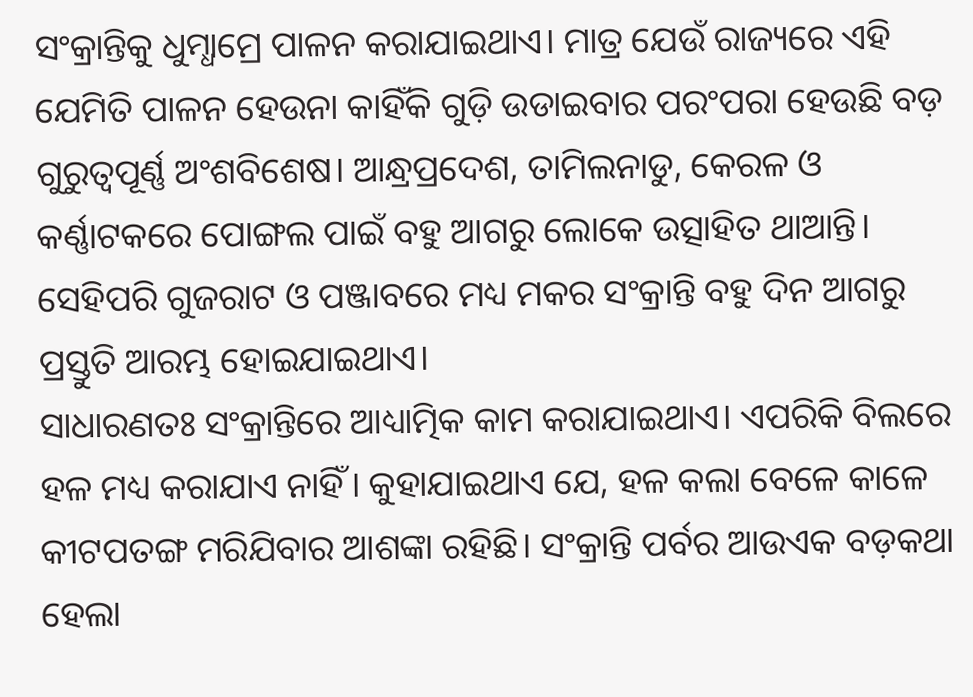ସଂକ୍ରାନ୍ତିକୁ ଧୁମ୍ଧାମ୍ରେ ପାଳନ କରାଯାଇଥାଏ। ମାତ୍ର ଯେଉଁ ରାଜ୍ୟରେ ଏହି ଯେମିତି ପାଳନ ହେଉନା କାହିଁକି ଗୁଡ଼ି ଉଡାଇବାର ପରଂପରା ହେଉଛି ବଡ଼ ଗୁରୁତ୍ୱପୂର୍ଣ୍ଣ ଅଂଶବିଶେଷ। ଆନ୍ଧ୍ରପ୍ରଦେଶ, ତାମିଲନାଡୁ, କେରଳ ଓ କର୍ଣ୍ଣାଟକରେ ପୋଙ୍ଗଲ ପାଇଁ ବହୁ ଆଗରୁ ଲୋକେ ଉତ୍ସାହିତ ଥାଆନ୍ତି। ସେହିପରି ଗୁଜରାଟ ଓ ପଞ୍ଜାବରେ ମଧ୍ୟ ମକର ସଂକ୍ରାନ୍ତି ବହୁ ଦିନ ଆଗରୁ ପ୍ରସ୍ତୁତି ଆରମ୍ଭ ହୋଇଯାଇଥାଏ।
ସାଧାରଣତଃ ସଂକ୍ରାନ୍ତିରେ ଆଧ୍ୟାତ୍ମିକ କାମ କରାଯାଇଥାଏ। ଏପରିକି ବିଲରେ ହଳ ମଧ୍ୟ କରାଯାଏ ନାହିଁ। କୁହାଯାଇଥାଏ ଯେ, ହଳ କଲା ବେଳେ କାଳେ କୀଟପତଙ୍ଗ ମରିଯିବାର ଆଶଙ୍କା ରହିଛି। ସଂକ୍ରାନ୍ତି ପର୍ବର ଆଉଏକ ବଡ଼କଥା ହେଲା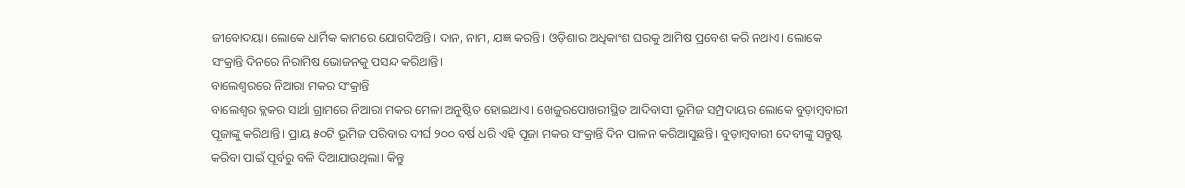ଜୀବୋଦୟା। ଲୋକେ ଧାର୍ମିକ କାମରେ ଯୋଗଦିଅନ୍ତି। ଦାନ, ନାମ, ଯଜ୍ଞ କରନ୍ତି। ଓଡ଼ିଶାର ଅଧିକାଂଶ ଘରକୁ ଆମିଷ ପ୍ରବେଶ କରି ନଥାଏ। ଲୋକେ ସଂକ୍ରାନ୍ତି ଦିନରେ ନିରାମିଷ ଭୋଜନକୁ ପସନ୍ଦ କରିଥାନ୍ତି।
ବାଲେଶ୍ୱରରେ ନିଆରା ମକର ସଂକ୍ରାନ୍ତି
ବାଲେଶ୍ୱର ବ୍ଲକର ସାର୍ଥା ଗ୍ରାମରେ ନିଆରା ମକର ମେଳା ଅନୁଷ୍ଠିତ ହୋଇଥାଏ। ଖେଜୁରପୋଖରୀସ୍ଥିତ ଆଦିବାସୀ ଭୂମିଜ ସମ୍ପ୍ରଦାୟର ଲୋକେ ବୁଡ଼ାମ୍ବବାରୀ ପୂଜାଙ୍କୁ କରିଥାନ୍ତି। ପ୍ରାୟ ୫୦ଟି ଭୂମିଜ ପରିବାର ଦୀର୍ଘ ୨୦୦ ବର୍ଷ ଧରି ଏହି ପୂଜା ମକର ସଂକ୍ରାନ୍ତି ଦିନ ପାଳନ କରିଆସୁଛନ୍ତି। ବୁଡ଼ାମ୍ବବାରୀ ଦେବୀଙ୍କୁ ସନ୍ତୁଷ୍ଟ କରିବା ପାଇଁ ପୂର୍ବରୁ ବଳି ଦିଆଯାଉଥିଲା। କିନ୍ତୁ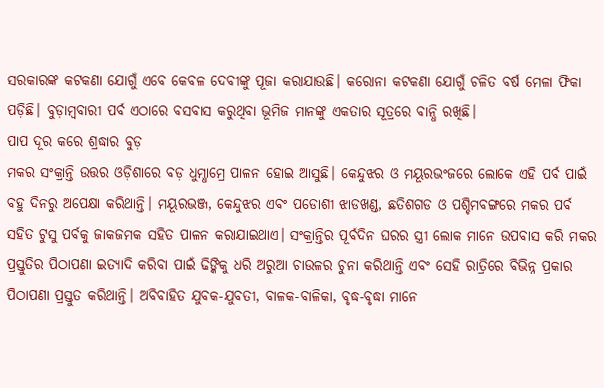ସରକାରଙ୍କ କଟକଣା ଯୋଗୁଁ ଏବେ କେବଳ ଦେବୀଙ୍କୁ ପୂଜା କରାଯାଉଛି। କରୋନା କଟକଣା ଯୋଗୁଁ ଚଳିତ ବର୍ଷ ମେଳା ଫିକା ପଡ଼ିଛି। ବୁଡ଼ାମ୍ବବାରୀ ପର୍ବ ଏଠାରେ ବସବାସ କରୁଥିବା ଭୂମିଜ ମାନଙ୍କୁ ଏକତାର ସୂତ୍ରରେ ବାନ୍ଧି ରଖିଛି।
ପାପ ଦୂର କରେ ଶ୍ରଦ୍ଧାର ବୁଡ଼
ମକର ସଂକ୍ରାନ୍ତି ଉତ୍ତର ଓଡ଼ିଶାରେ ବଡ଼ ଧୁମ୍ଧାମ୍ରେ ପାଳନ ହୋଇ ଆସୁଛି। କେନ୍ଦୁଝର ଓ ମୟୂରଭଂଜରେ ଲୋକେ ଏହି ପର୍ବ ପାଇଁ ବହୁ ଦିନରୁ ଅପେକ୍ଷା କରିଥାନ୍ତି। ମୟୂରଭଞ୍ଜ, କେନ୍ଦୁଝର ଏବଂ ପଡୋଶୀ ଝାଡଖଣ୍ଡ, ଛତିଶଗଡ ଓ ପଶ୍ଚିମବଙ୍ଗରେ ମକର ପର୍ବ ସହିତ ଟୁସୁ ପର୍ବକୁ ଜାକଜମକ ସହିତ ପାଳନ କରାଯାଇଥାଏ। ସଂକ୍ରାନ୍ତିର ପୂର୍ବଦିନ ଘରର ସ୍ତ୍ରୀ ଲୋକ ମାନେ ଉପବାସ କରି ମକର ପ୍ରସ୍ତୁତିର ପିଠାପଣା ଇତ୍ୟାଦି କରିବା ପାଇଁ ଢିଙ୍କିକୁ ଧରି ଅରୁଆ ଚାଉଳର ଚୁନା କରିଥାନ୍ତି ଏବଂ ସେହି ରାତ୍ରିରେ ବିଭିନ୍ନ ପ୍ରକାର ପିଠାପଣା ପ୍ରସ୍ତୁତ କରିଥାନ୍ତି। ଅବିବାହିତ ଯୁବକ-ଯୁବତୀ, ବାଳକ-ବାଳିକା, ବୃଦ୍ଧ-ବୃଦ୍ଧା ମାନେ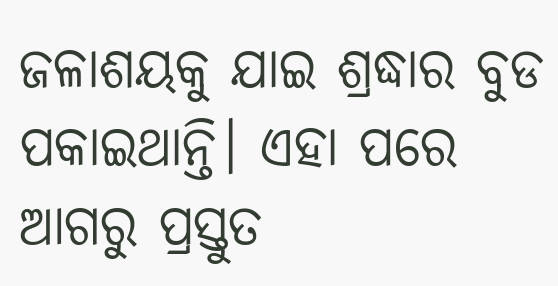ଜଳାଶୟକୁ ଯାଇ ଶ୍ରଦ୍ଧାର ବୁଡ ପକାଇଥାନ୍ତି। ଏହା ପରେ ଆଗରୁ ପ୍ରସ୍ତୁତ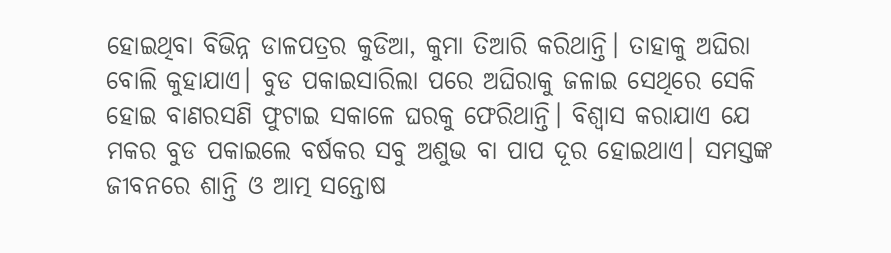ହୋଇଥିବା ବିଭିନ୍ନ ଡାଳପତ୍ରର କୁଡିଆ, କୁମା ତିଆରି କରିଥାନ୍ତି। ତାହାକୁ ଅଘିରା ବୋଲି କୁହାଯାଏ। ବୁଡ ପକାଇସାରିଲା ପରେ ଅଘିରାକୁ ଜଳାଇ ସେଥିରେ ସେକି ହୋଇ ବାଣରସଣି ଫୁଟାଇ ସକାଳେ ଘରକୁ ଫେରିଥାନ୍ତି। ବିଶ୍ୱାସ କରାଯାଏ ଯେ ମକର ବୁଡ ପକାଇଲେ ବର୍ଷକର ସବୁ ଅଶୁଭ ବା ପାପ ଦୂର ହୋଇଥାଏ। ସମସ୍ତଙ୍କ ଜୀବନରେ ଶାନ୍ତି ଓ ଆତ୍ମ ସନ୍ତୋଷ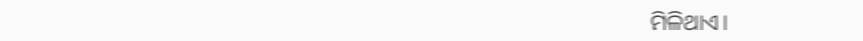ମିଳିଥାଏ।